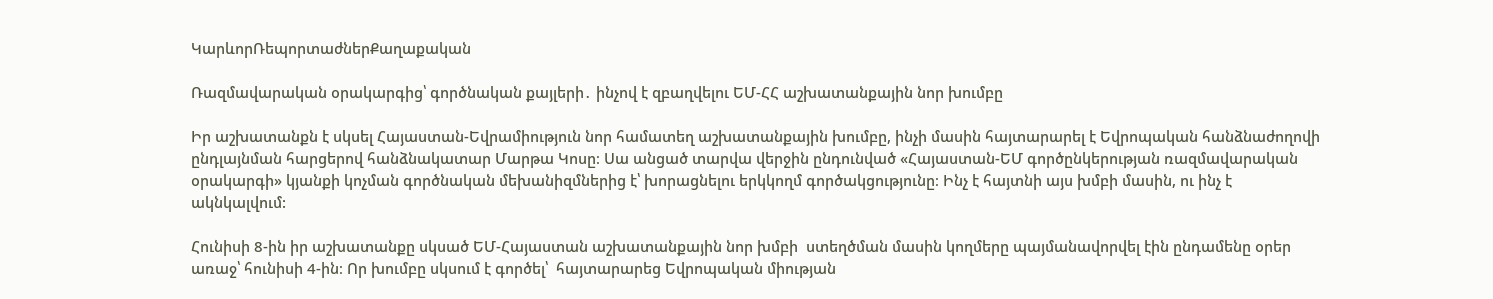ԿարևորՌեպորտաժներՔաղաքական

Ռազմավարական օրակարգից՝ գործնական քայլերի․ ինչով է զբաղվելու ԵՄ-ՀՀ աշխատանքային նոր խումբը

Իր աշխատանքն է սկսել Հայաստան-Եվրամիություն նոր համատեղ աշխատանքային խումբը, ինչի մասին հայտարարել է Եվրոպական հանձնաժողովի ընդլայնման հարցերով հանձնակատար Մարթա Կոսը։ Սա անցած տարվա վերջին ընդունված «Հայաստան-ԵՄ գործընկերության ռազմավարական օրակարգի» կյանքի կոչման գործնական մեխանիզմներից է՝ խորացնելու երկկողմ գործակցությունը։ Ինչ է հայտնի այս խմբի մասին, ու ինչ է ակնկալվում:

Հունիսի 8-ին իր աշխատանքը սկսած ԵՄ-Հայաստան աշխատանքային նոր խմբի  ստեղծման մասին կողմերը պայմանավորվել էին ընդամենը օրեր առաջ՝ հունիսի 4-ին։ Որ խումբը սկսում է գործել՝  հայտարարեց Եվրոպական միության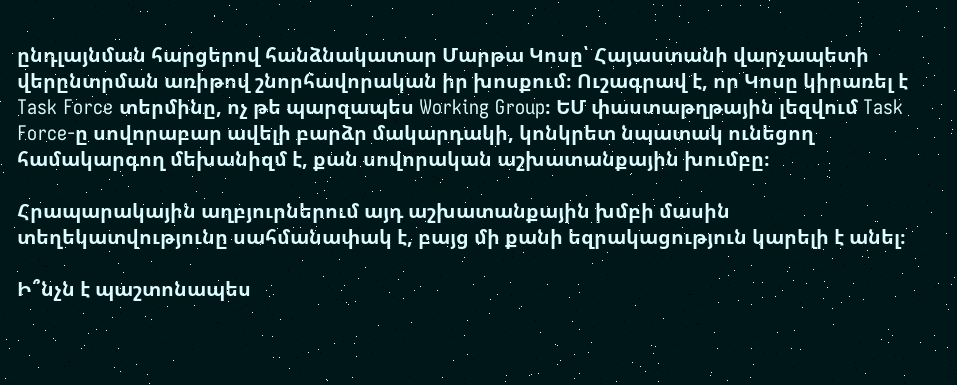ընդլայնման հարցերով հանձնակատար Մարթա Կոսը՝ Հայաստանի վարչապետի վերընտրման առիթով շնորհավորական իր խոսքում։ Ուշագրավ է, որ Կոսը կիրառել է Task Force տերմինը, ոչ թե պարզապես Working Group։ ԵՄ փաստաթղթային լեզվում Task Force-ը սովորաբար ավելի բարձր մակարդակի, կոնկրետ նպատակ ունեցող համակարգող մեխանիզմ է, քան սովորական աշխատանքային խումբը։

Հրապարակային աղբյուրներում այդ աշխատանքային խմբի մասին տեղեկատվությունը սահմանափակ է, բայց մի քանի եզրակացություն կարելի է անել։

Ի՞նչն է պաշտոնապես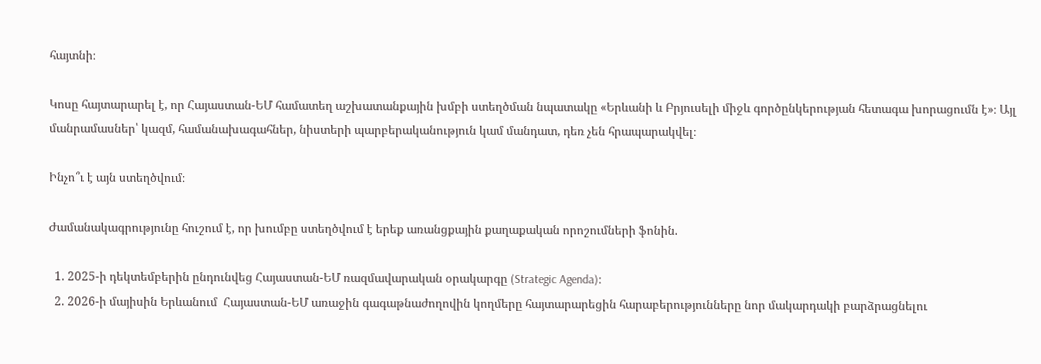հայտնի։

Կոսը հայտարարել է, որ Հայաստան-ԵՄ համատեղ աշխատանքային խմբի ստեղծման նպատակը «Երևանի և Բրյուսելի միջև գործընկերության հետագա խորացումն է»։ Այլ մանրամասներ՝ կազմ, համանախագահներ, նիստերի պարբերականություն կամ մանդատ, դեռ չեն հրապարակվել։

Ինչո՞ւ է այն ստեղծվում։

Ժամանակագրությունը հուշում է, որ խումբը ստեղծվում է երեք առանցքային քաղաքական որոշումների ֆոնին.

  1. 2025-ի դեկտեմբերին ընդունվեց Հայաստան-ԵՄ ռազմավարական օրակարգը (Strategic Agenda)։
  2. 2026-ի մայիսին Երևանում  Հայաստան-ԵՄ առաջին գագաթնաժողովին կողմերը հայտարարեցին հարաբերությունները նոր մակարդակի բարձրացնելու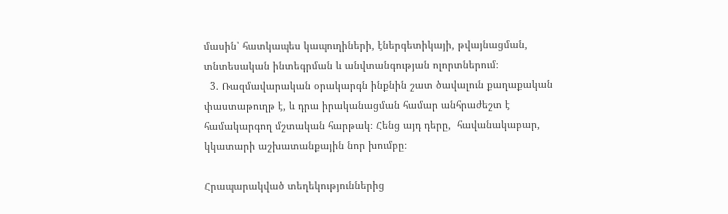մասին՝ հատկապես կապուղիների, էներգետիկայի, թվայնացման, տնտեսական ինտեգրման և անվտանգության ոլորտներում։
  3. Ռազմավարական օրակարգն ինքնին շատ ծավալուն քաղաքական փաստաթուղթ է, և դրա իրականացման համար անհրաժեշտ է համակարգող մշտական հարթակ։ Հենց այդ դերը,  հավանակաբար, կկատարի աշխատանքային նոր խումբը։

Հրապարակված տեղեկություններից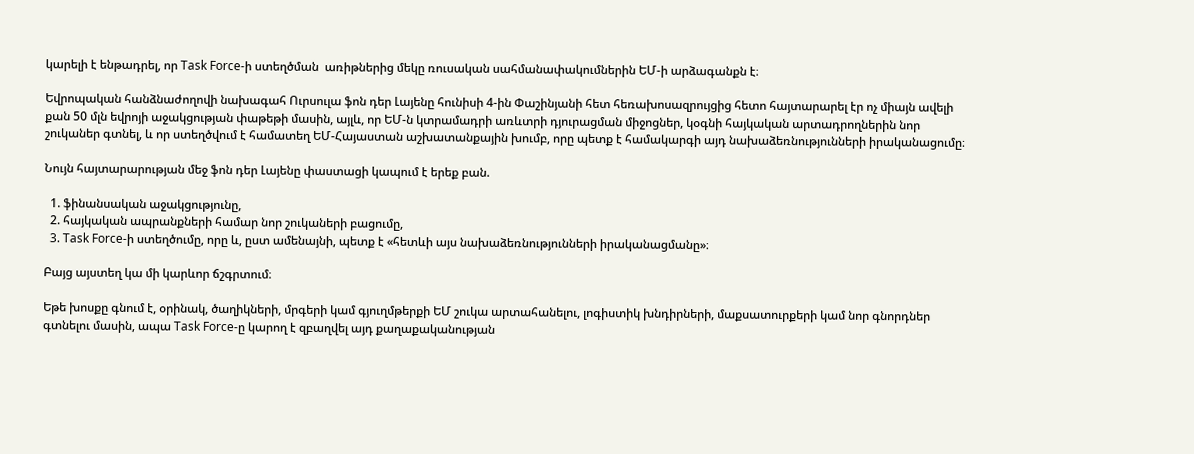կարելի է ենթադրել, որ Task Force-ի ստեղծման  առիթներից մեկը ռուսական սահմանափակումներին ԵՄ-ի արձագանքն է։

Եվրոպական հանձնաժողովի նախագահ Ուրսուլա ֆոն դեր Լայենը հունիսի 4-ին Փաշինյանի հետ հեռախոսազրույցից հետո հայտարարել էր ոչ միայն ավելի քան 50 մլն եվրոյի աջակցության փաթեթի մասին, այլև, որ ԵՄ-ն կտրամադրի առևտրի դյուրացման միջոցներ, կօգնի հայկական արտադրողներին նոր շուկաներ գտնել, և որ ստեղծվում է համատեղ ԵՄ-Հայաստան աշխատանքային խումբ, որը պետք է համակարգի այդ նախաձեռնությունների իրականացումը։

Նույն հայտարարության մեջ ֆոն դեր Լայենը փաստացի կապում է երեք բան.

  1. ֆինանսական աջակցությունը,
  2. հայկական ապրանքների համար նոր շուկաների բացումը,
  3. Task Force-ի ստեղծումը, որը և, ըստ ամենայնի, պետք է «հետևի այս նախաձեռնությունների իրականացմանը»։

Բայց այստեղ կա մի կարևոր ճշգրտում։

Եթե խոսքը գնում է, օրինակ, ծաղիկների, մրգերի կամ գյուղմթերքի ԵՄ շուկա արտահանելու, լոգիստիկ խնդիրների, մաքսատուրքերի կամ նոր գնորդներ գտնելու մասին, ապա Task Force-ը կարող է զբաղվել այդ քաղաքականության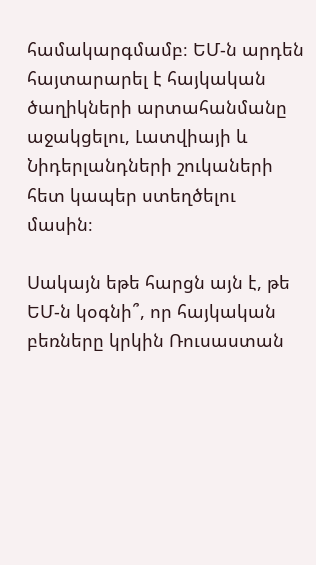համակարգմամբ։ ԵՄ-ն արդեն հայտարարել է հայկական ծաղիկների արտահանմանը աջակցելու, Լատվիայի և Նիդերլանդների շուկաների հետ կապեր ստեղծելու մասին։

Սակայն եթե հարցն այն է, թե ԵՄ-ն կօգնի՞, որ հայկական բեռները կրկին Ռուսաստան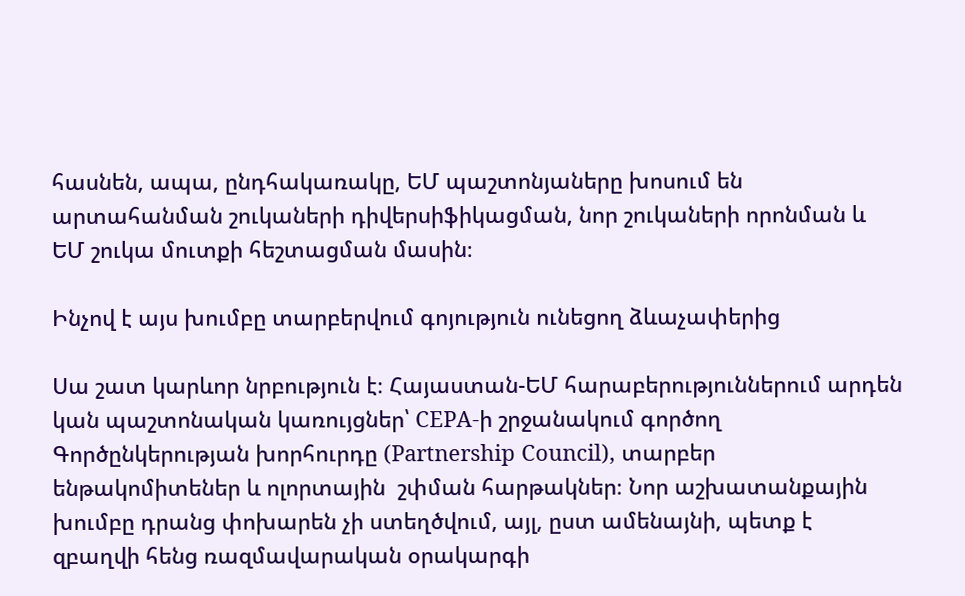հասնեն, ապա, ընդհակառակը, ԵՄ պաշտոնյաները խոսում են արտահանման շուկաների դիվերսիֆիկացման, նոր շուկաների որոնման և ԵՄ շուկա մուտքի հեշտացման մասին։

Ինչով է այս խումբը տարբերվում գոյություն ունեցող ձևաչափերից

Սա շատ կարևոր նրբություն է։ Հայաստան-ԵՄ հարաբերություններում արդեն կան պաշտոնական կառույցներ՝ CEPA-ի շրջանակում գործող Գործընկերության խորհուրդը (Partnership Council), տարբեր ենթակոմիտեներ և ոլորտային  շփման հարթակներ։ Նոր աշխատանքային խումբը դրանց փոխարեն չի ստեղծվում, այլ, ըստ ամենայնի, պետք է զբաղվի հենց ռազմավարական օրակարգի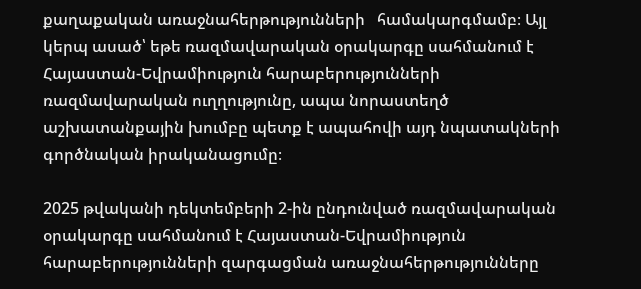քաղաքական առաջնահերթությունների   համակարգմամբ։ Այլ կերպ ասած՝ եթե ռազմավարական օրակարգը սահմանում է Հայաստան-Եվրամիություն հարաբերությունների ռազմավարական ուղղությունը, ապա նորաստեղծ աշխատանքային խումբը պետք է ապահովի այդ նպատակների գործնական իրականացումը։

2025 թվականի դեկտեմբերի 2-ին ընդունված ռազմավարական օրակարգը սահմանում է Հայաստան-Եվրամիություն հարաբերությունների զարգացման առաջնահերթությունները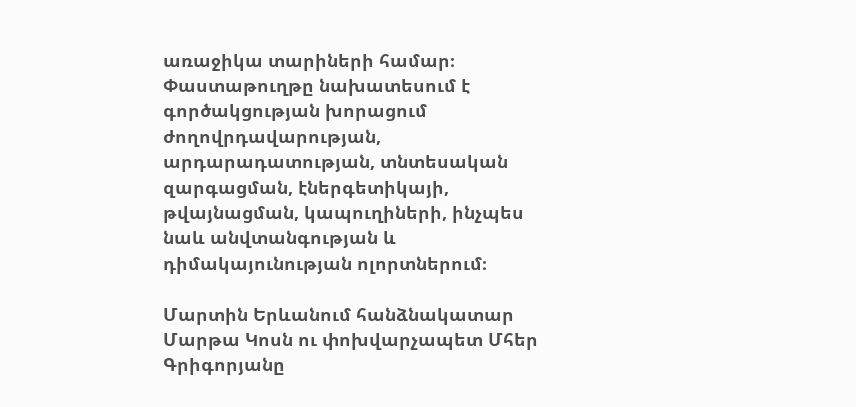առաջիկա տարիների համար։ Փաստաթուղթը նախատեսում է գործակցության խորացում ժողովրդավարության, արդարադատության, տնտեսական զարգացման, էներգետիկայի, թվայնացման, կապուղիների, ինչպես նաև անվտանգության և դիմակայունության ոլորտներում։

Մարտին Երևանում հանձնակատար Մարթա Կոսն ու փոխվարչապետ Մհեր Գրիգորյանը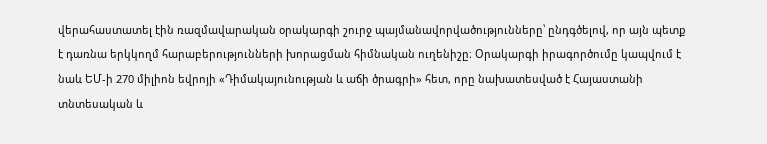վերահաստատել էին ռազմավարական օրակարգի շուրջ պայմանավորվածությունները՝ ընդգծելով, որ այն պետք է դառնա երկկողմ հարաբերությունների խորացման հիմնական ուղենիշը։ Օրակարգի իրագործումը կապվում է նաև ԵՄ-ի 270 միլիոն եվրոյի «Դիմակայունության և աճի ծրագրի» հետ, որը նախատեսված է Հայաստանի տնտեսական և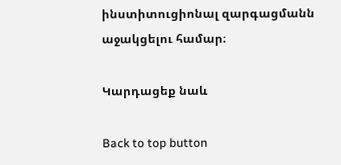ինստիտուցիոնալ զարգացմանն աջակցելու համար։

Կարդացեք նաև

Back to top button